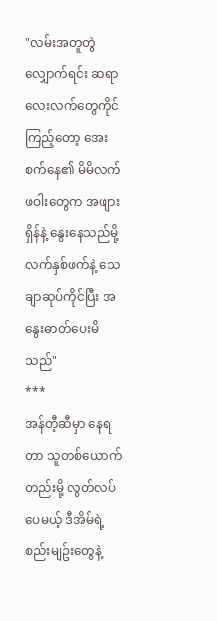"လမ်းအတူတွဲလျှောက်ရင်း ဆရာလေးလက်တွေကိုင်ကြည့်တော့ အေးစက်နေ၏ မိမိလက်ဖဝါးတွေက အဖျားရှိန်နဲ့ နွေးနေသည်မို့ လက်နှစ်ဖက်နဲ့ သေချာဆုပ်ကိုင်ပြီး အနွေးဓာတ်ပေးမိသည်"
***
အန်တီ့ဆီမှာ နေရတာ သူတစ်ယောက်တည်းမို့ လွတ်လပ်ပေမယ့် ဒီအိမ်ရဲ့ စည်းမျဥ်းတွေနဲ့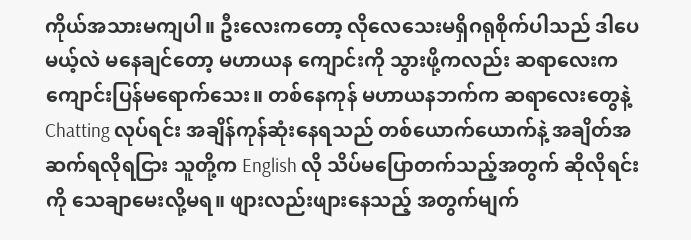ကိုယ်အသားမကျပါ။ ဦးလေးကတော့ လိုလေသေးမရှိဂရုစိုက်ပါသည် ဒါပေမယ့်လဲ မနေချင်တော့ မဟာယန ကျောင်းကို သွားဖို့ကလည်း ဆရာလေးက ကျောင်းပြန်မရောက်သေး။ တစ်နေကုန် မဟာယနဘက်က ဆရာလေးတွေနဲ့ Chatting လုပ်ရင်း အချိန်ကုန်ဆုံးနေရသည် တစ်ယောက်ယောက်နဲ့ အချိတ်အဆက်ရလိုရငြား သူတို့က English လို သိပ်မပြောတက်သည့်အတွက် ဆိုလိုရင်းကို သေချာမေးလို့မရ။ ဖျားလည်းဖျားနေသည့် အတွက်မျက်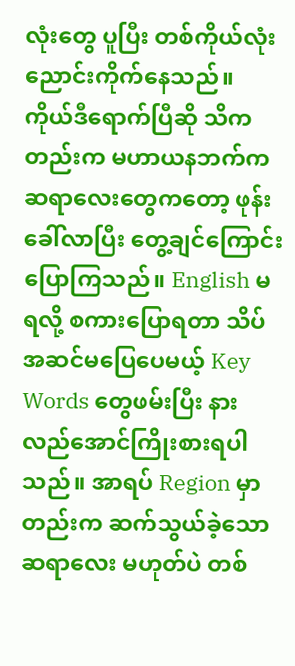လုံးတွေ ပူပြီး တစ်ကိုယ်လုံး ညောင်းကိုက်နေသည်။
ကိုယ်ဒီရောက်ပြီဆို သိကတည်းက မဟာယနဘက်က ဆရာလေးတွေကတော့ ဖုန်းခေါ်လာပြီး တွေ့ချင်ကြောင်းပြောကြသည်။ English မရလို့ စကားပြောရတာ သိပ်အဆင်မပြေပေမယ့် Key Words တွေဖမ်းပြီး နားလည်အောင်ကြိုးစားရပါသည်။ အာရပ် Region မှာတည်းက ဆက်သွယ်ခဲ့သော ဆရာလေး မဟုတ်ပဲ တစ်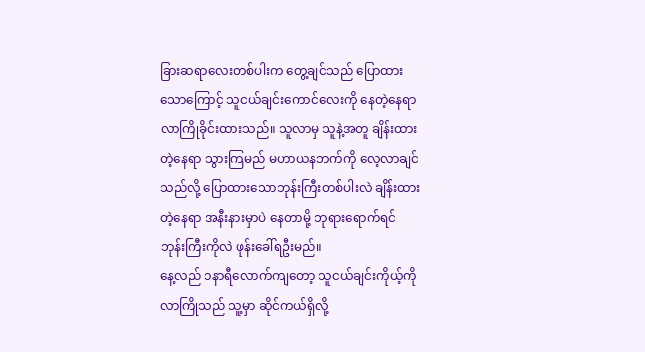ခြားဆရာလေးတစ်ပါးက တွေ့ချင်သည် ပြောထားသောကြောင့် သူငယ်ချင်းကောင်လေးကို နေတဲ့နေရာ လာကြိုခိုင်းထားသည်။ သူလာမှ သူနဲ့အတူ ချိန်းထားတဲ့နေရာ သွားကြမည် မဟာယနဘက်ကို လေ့လာချင်သည်လို့ ပြောထားသောဘုန်းကြီးတစ်ပါးလဲ ချိန်းထားတဲ့နေရာ အနီးနားမှာပဲ နေတာမို့ ဘုရားရောက်ရင် ဘုန်းကြီးကိုလဲ ဖုန်းခေါ်ရဦးမည်။
နေ့လည် ၁နာရီလောက်ကျတော့ သူငယ်ချင်းကိုယ့်ကို လာကြိုသည် သူ့မှာ ဆိုင်ကယ်ရှိလို့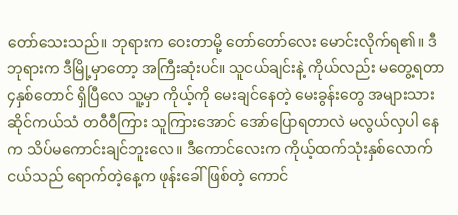တော်သေးသည်။ ဘုရားက ဝေးတာမို့ တော်တော်လေး မောင်းလိုက်ရ၏။ ဒီဘုရားက ဒီမြို့မှာတော့ အကြီးဆုံးပင်။ သူငယ်ချင်းနဲ့ ကိုယ်လည်း မတွေ့ရတာ ၄နှစ်တောင် ရှိပြီလေ သူ့မှာ ကိုယ့်ကို မေးချင်နေတဲ့ မေးခွန်းတွေ အများသား ဆိုင်ကယ်သံ တဝီဝီကြား သူကြားအောင် အော်ပြောရတာလဲ မလွယ်လှပါ နေက သိပ်မကောင်းချင်ဘူးလေ။ ဒီကောင်လေးက ကိုယ့်ထက်သုံးနှစ်လောက်ငယ်သည် ရောက်တဲ့နေ့က ဖုန်းခေါ်ဖြစ်တဲ့ ကောင်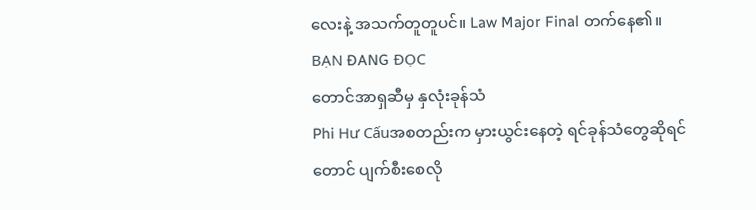လေးနဲ့ အသက်တူတူပင်။ Law Major Final တက်နေ၏။
BẠN ĐANG ĐỌC
တောင်အာရှဆီမှ နှလုံးခုန်သံ
Phi Hư Cấuအစတည်းက မှားယွင်းနေတဲ့ ရင်ခုန်သံတွေဆိုရင်တောင် ပျက်စီးစေလို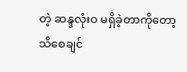တဲ့ ဆန္ဒလုံးဝ မရှိခဲ့တာကိုတော့ သိစေချင်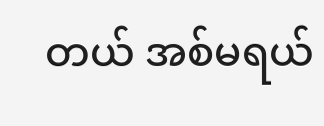တယ် အစ်မရယ်